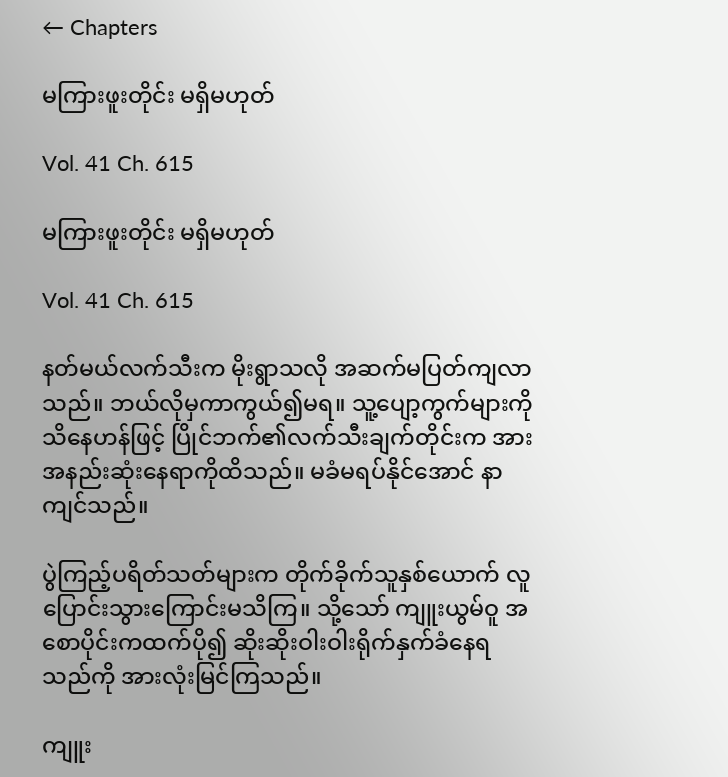← Chapters

မကြားဖူးတိုင်း မရှိမဟုတ်

Vol. 41 Ch. 615

မကြားဖူးတိုင်း မရှိမဟုတ်

Vol. 41 Ch. 615

နတ်မယ်လက်သီးက မိုးရွာသလို အဆက်မပြတ်ကျလာသည်။ ဘယ်လိုမှကာကွယ်၍မရ။ သူ့ပျော့ကွက်များကိုသိနေဟန်ဖြင့် ပြိုင်ဘက်၏လက်သီးချက်တိုင်းက အားအနည်းဆုံးနေရာကိုထိသည်။ မခံမရပ်နိုင်အောင် နာကျင်သည်။

ပွဲကြည့်ပရိတ်သတ်များက တိုက်ခိုက်သူနှစ်ယောက် လူပြောင်းသွားကြောင်းမသိကြ။ သို့သော် ကျူးယွမ်ဝူ အစောပိုင်းကထက်ပို၍ ဆိုးဆိုးဝါးဝါးရိုက်နှက်ခံနေရသည်ကို အားလုံးမြင်ကြသည်။

ကျူး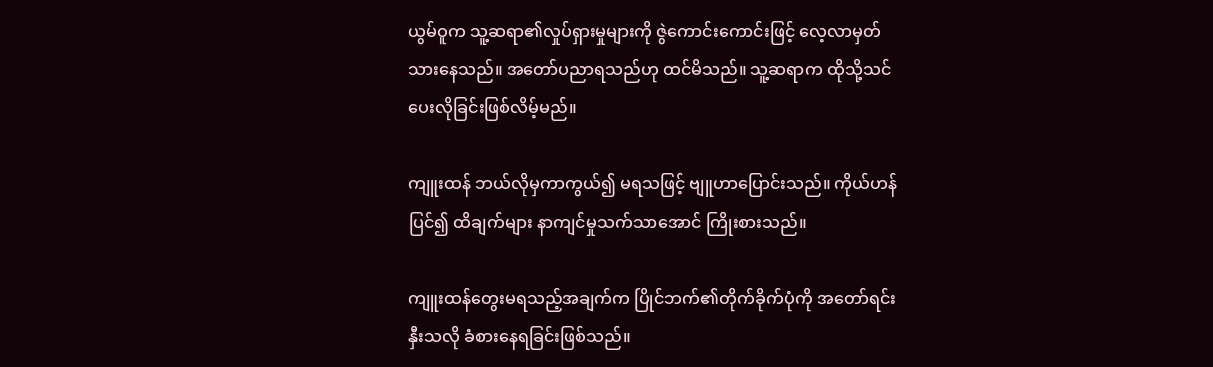ယွမ်ဝူက သူ့ဆရာ၏လှုပ်ရှားမှုများကို ဇွဲကောင်းကောင်းဖြင့် လေ့လာမှတ်သားနေသည်။ အတော်ပညာရသည်ဟု ထင်မိသည်။ သူ့ဆရာက ထိုသို့သင်ပေးလိုခြင်းဖြစ်လိမ့်မည်။

ကျူးထန် ဘယ်လိုမှကာကွယ်၍ မရသဖြင့် ဗျူဟာပြောင်းသည်။ ကိုယ်ဟန်ပြင်၍ ထိချက်များ နာကျင်မှုသက်သာအောင် ကြိုးစားသည်။

ကျူးထန်တွေးမရသည့်အချက်က ပြိုင်ဘက်၏တိုက်ခိုက်ပုံကို အတော်ရင်းနှီးသလို ခံစားနေရခြင်းဖြစ်သည်။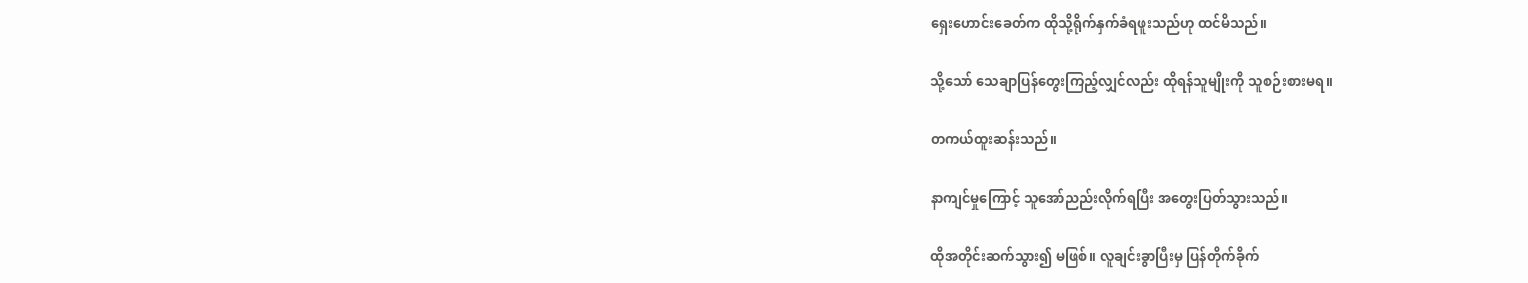ရှေးဟောင်းခေတ်က ထိုသို့ရိုက်နှက်ခံရဖူးသည်ဟု ထင်မိသည်။

သို့သော် သေချာပြန်တွေးကြည့်လျှင်လည်း ထိုရန်သူမျိုးကို သူစဉ်းစားမရ။

တကယ်ထူးဆန်းသည်။

နာကျင်မှုကြောင့် သူအော်ညည်းလိုက်ရပြီး အတွေးပြတ်သွားသည်။

ထိုအတိုင်းဆက်သွား၍ မဖြစ်။ လူချင်းခွာပြီးမှ ပြန်တိုက်ခိုက်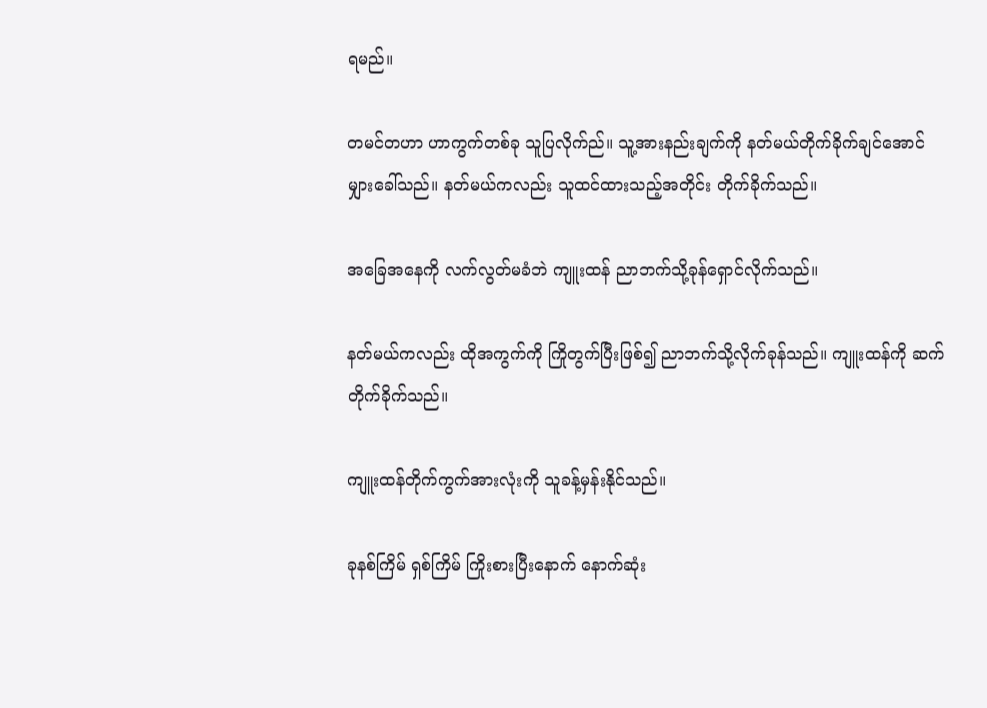ရမည်။

တမင်တဟာ ဟာကွက်တစ်ခု သူပြလိုက်ည်။ သူ့အားနည်းချက်ကို နတ်မယ်တိုက်ခိုက်ချင်အောင် မျှားခေါ်သည်။ နတ်မယ်ကလည်း သူထင်ထားသည့်အတိုင်း တိုက်ခိုက်သည်။

အခြေအနေကို လက်လွတ်မခံဘဲ ကျူးထန် ညာဘက်သို့ခုန်ရှောင်လိုက်သည်။

နတ်မယ်ကလည်း ထိုအကွက်ကို ကြိုတွက်ပြီးဖြစ်၍ ညာဘက်သို့လိုက်ခုန်သည်။ ကျူးထန်ကို ဆက်တိုက်ခိုက်သည်။

ကျူးထန်တိုက်ကွက်အားလုံးကို သူခန့်မှန်းနိုင်သည်။

ခုနစ်ကြိမ် ရှစ်ကြိမ် ကြိုးစားပြီးနောက် နောက်ဆုံး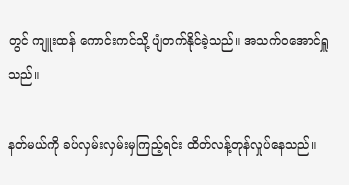တွင် ကျူးထန် ကောင်းကင်သို့ ပျံတက်နိုင်ခဲ့သည်။ အသက်ဝအောင်ရှူသည်။

နတ်မယ်ကို ခပ်လှမ်းလှမ်းမှကြည့်ရင်း ထိတ်လန့်တုန်လှုပ်နေသည်။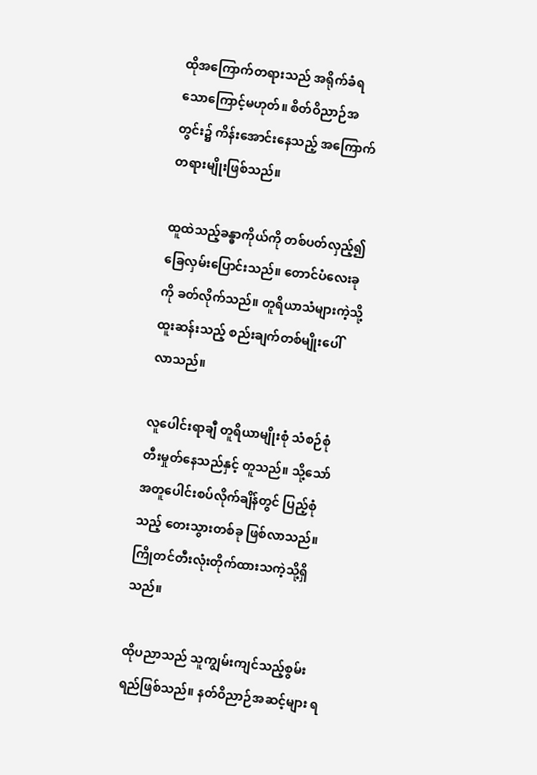ထိုအကြောက်တရားသည် အရိုက်ခံရသောကြောင့်မဟုတ်။ စိတ်ဝိညာဉ်အတွင်း၌ ကိန်းအောင်းနေသည့် အကြောက်တရားမျိုးဖြစ်သည်။

ထူထဲသည့်ခန္ဓာကိုယ်ကို တစ်ပတ်လှည့်၍ ခြေလှမ်းပြောင်းသည်။ တောင်ပံလေးခုကို ခတ်လိုက်သည်။ တူရိယာသံများကဲ့သို့ ထူးဆန်းသည့် စည်းချက်တစ်မျိုးပေါ်လာသည်။

လူပေါင်းရာချီ တူရိယာမျိုးစုံ သံစဉ်စုံ တီးမှုတ်နေသည်နှင့် တူသည်။ သို့သော် အတူပေါင်းစပ်လိုက်ချိန်တွင် ပြည့်စုံသည့် တေးသွားတစ်ခု ဖြစ်လာသည်။ ကြိုတင်တီးလုံးတိုက်ထားသကဲ့သို့ရှိသည်။

ထိုပညာသည် သူကျွမ်းကျင်သည့်စွမ်းရည်ဖြစ်သည်။ နတ်ဝိညာဉ်အဆင့်များ ရ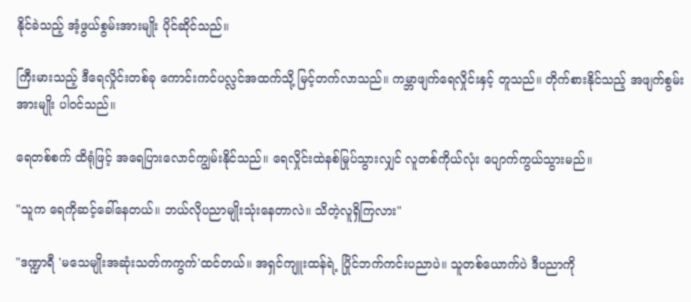နိုင်ခဲသည့် အံ့ဖွယ်စွမ်းအားမျိုး ပိုင်ဆိုင်သည်။

ကြီးမားသည့် ဒီရေလှိုင်းတစ်ခု ကောင်းကင်ပလ္လင်အထက်သို့ မြင့်တက်လာသည်။ ကမ္ဘာဖျက်ရေလှိုင်းနှင့် တူသည်။ တိုက်စားနိုင်သည့် အဖျက်စွမ်းအားမျိုး ပါဝင်သည်။

ရေတစ်စက် ထိရုံဖြင့် အရေပြားလောင်ကျွမ်းနိုင်သည်။ ရေလှိုင်းထဲနစ်မြုပ်သွားလျှင် လူတစ်ကိုယ်လုံး ပျောက်ကွယ်သွားမည်။

"သူက ရေကိုဆင့်ခေါ်နေတယ်။ ဘယ်လိုပညာမျိုးသုံးနေတာလဲ။ သိတဲ့လူရှိကြလား"

"ဒဏ္ဍာရီ 'မသေမျိုးအဆုံးသတ်ကကွက်'ထင်တယ်။ အရှင်ကျူးထန်ရဲ့ ပြိုင်ဘက်ကင်းပညာပဲ။ သူတစ်ယောက်ပဲ ဒီပညာကို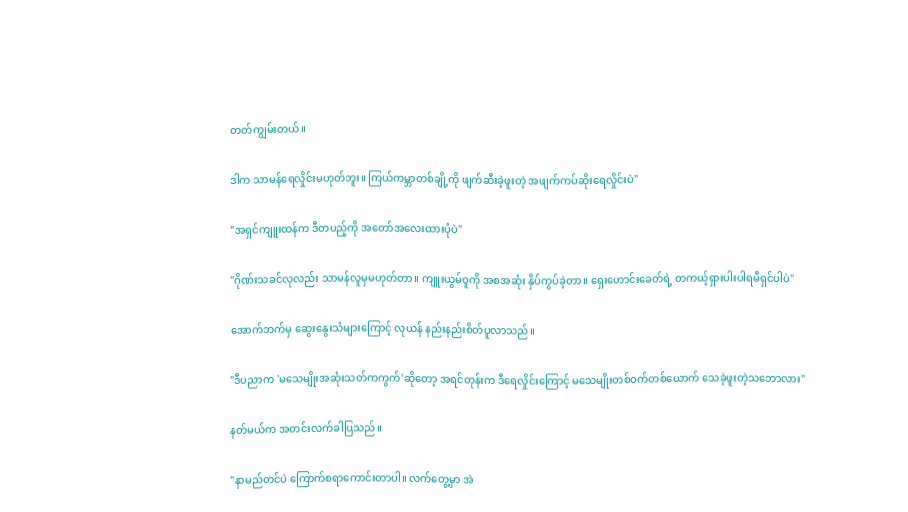တတ်ကျွမ်းတယ်။

ဒါက သာမန်ရေလှိုင်းမဟုတ်ဘူး။ ကြယ်ကမ္ဘာတစ်ချို့ကို ဖျက်ဆီးခဲ့ဖူးတဲ့ အဖျက်ကပ်ဆိုးရေလှိုင်းပဲ"

"အရှင်ကျူးထန်က ဒီတပည့်ကို အတော်အလေးထားပုံပဲ"

"ဂိုဏ်းသခင်လုလည်း သာမန်လူမှမဟုတ်တာ။ ကျူးယွမ်ဝူကို အစအဆုံး နှိပ်ကွပ်ခဲ့တာ။ ရှေးဟောင်းခေတ်ရဲ့ တကယ့်ရှားပါးပါရမီရှင်ပါပဲ"

အောက်ဘက်မှ ဆွေးနွေးသံများကြောင့် လုယန် နည်းနည်းစိတ်ပူလာသည်။

"ဒီပညာက 'မသေမျိုးအဆုံးသတ်ကကွက်'ဆိုတော့ အရင်တုန်းက ဒီရေလှိုင်းကြောင့် မသေမျိုးတစ်ဝက်တစ်ယောက် သေခဲ့ဖူးတဲ့သဘောလား"

နတ်မယ်က အတင်းလက်ခါပြသည်။

"နာမည်တင်ပဲ ကြောက်စရာကောင်းတာပါ။ လက်တွေ့မှာ အဲ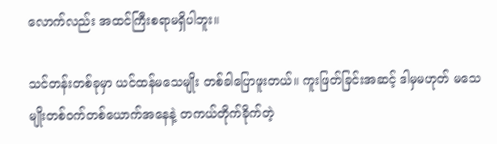လောက်လည်း အထင်ကြီးစရာမရှိပါဘူး။

သင်တန်းတစ်ခုမှာ ယင်ထန်မသေမျိုး တစ်ခါပြောဖူးတယ်။ ကူးဖြတ်ခြင်းအဆင့် ဒါမှမဟုတ် မသေမျိုးတစ်ဝက်တစ်ယောက်အနေနဲ့ တကယ်တိုက်ခိုက်တဲ့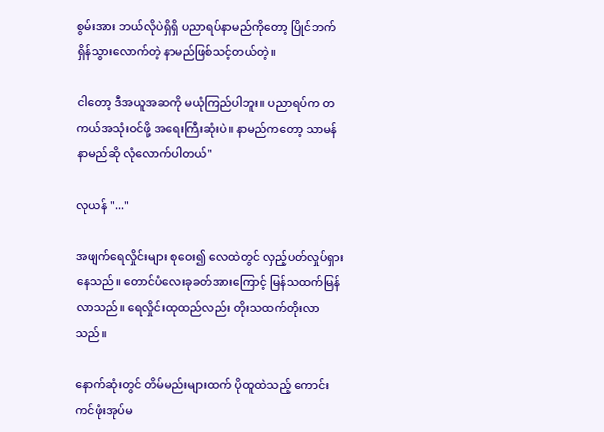စွမ်းအား ဘယ်လိုပဲရှိရှိ ပညာရပ်နာမည်ကိုတော့ ပြိုင်ဘက်ရှိန်သွားလောက်တဲ့ နာမည်ဖြစ်သင့်တယ်တဲ့။

ငါတော့ ဒီအယူအဆကို မယုံကြည်ပါဘူး။ ပညာရပ်က တကယ်အသုံးဝင်ဖို့ အရေးကြီးဆုံးပဲ။ နာမည်ကတော့ သာမန်နာမည်ဆို လုံလောက်ပါတယ်"

လုယန် "..."

အဖျက်ရေလှိုင်းများ စုဝေး၍ လေထဲတွင် လှည့်ပတ်လှုပ်ရှားနေသည်။ တောင်ပံလေးခုခတ်အားကြောင့် မြန်သထက်မြန်လာသည်။ ရေလှိုင်းထုထည်လည်း တိုးသထက်တိုးလာသည်။

နောက်ဆုံးတွင် တိမ်မည်းများထက် ပိုထူထဲသည့် ကောင်းကင်ဖုံးအုပ်မ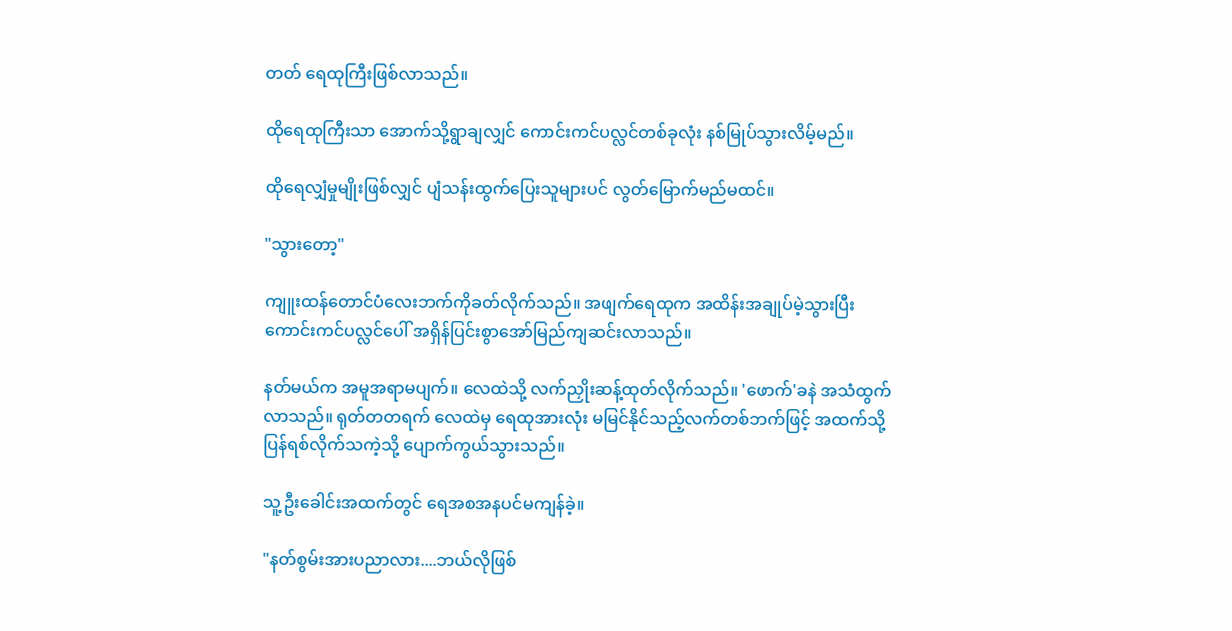တတ် ရေထုကြီးဖြစ်လာသည်။

ထိုရေထုကြီးသာ အောက်သို့ရွာချလျှင် ကောင်းကင်ပလ္လင်တစ်ခုလုံး နစ်မြုပ်သွားလိမ့်မည်။

ထိုရေလျှံမှုမျိုးဖြစ်လျှင် ပျံသန်းထွက်ပြေးသူများပင် လွတ်မြောက်မည်မထင်။

"သွားတော့"

ကျူးထန်တောင်ပံလေးဘက်ကိုခတ်လိုက်သည်။ အဖျက်ရေထုက အထိန်းအချုပ်မဲ့သွားပြီး ကောင်းကင်ပလ္လင်ပေါ် အရှိန်ပြင်းစွာအော်မြည်ကျဆင်းလာသည်။

နတ်မယ်က အမူအရာမပျက်။ လေထဲသို့ လက်ညှိုးဆန့်ထုတ်လိုက်သည်။ 'ဖောက်'ခနဲ အသံထွက်လာသည်။ ရုတ်တတရက် ‌လေထဲမှ ရေထုအားလုံး မမြင်နိုင်သည့်လက်တစ်ဘက်ဖြင့် အထက်သို့ ပြန်ရစ်လိုက်သကဲ့သို့ ပျောက်ကွယ်သွားသည်။

သူ့ဦးခေါင်းအထက်တွင် ရေအစအနပင်မကျန်ခဲ့။

"နတ်စွမ်းအားပညာလား....ဘယ်လိုဖြစ်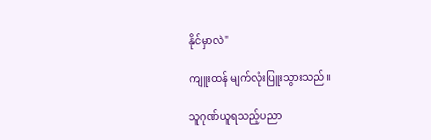နိုင်မှာလဲ"

ကျူးထန် မျက်လုံးပြူးသွားသည်။

သူဂုဏ်ယူရသည့်ပညာ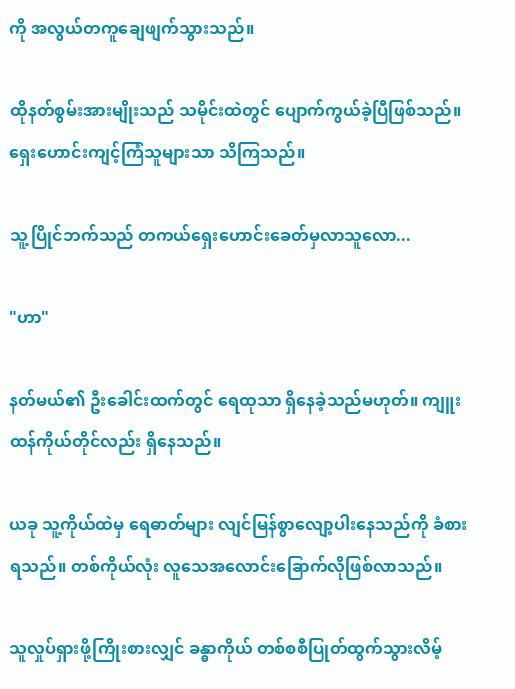ကို အလွယ်တကူ‌ချေဖျက်သွားသည်။

ထိုနတ်စွမ်းအားမျိုးသည် သမိုင်းထဲတွင် ပျောက်ကွယ်ခဲ့ပြီဖြစ်သည်။ ရှေးဟောင်းကျင့်ကြံသူများသာ သိကြသည်။

သူ့ပြိုင်ဘက်သည် တကယ်ရှေးဟောင်းခေတ်မှလာသူလော...

"ဟာ"

နတ်မယ်၏ ဦးခေါင်းထက်တွင် ရေထုသာ ရှိနေခဲ့သည်မဟုတ်။ ကျူးထန်ကိုယ်တိုင်လည်း ရှိနေသည်။

ယခု သူ့ကိုယ်ထဲမှ ရေဓာတ်များ လျင်မြန်စွာလျော့ပါးနေသည်ကို ခံစားရသည်။ တစ်ကိုယ်လုံး လူသေအလောင်းခြောက်လိုဖြစ်လာသည်။

သူလှုပ်ရှားဖို့ကြိုးစားလျှင် ခန္ဓာကိုယ် တစ်စစီပြုတ်ထွက်သွားလိမ့်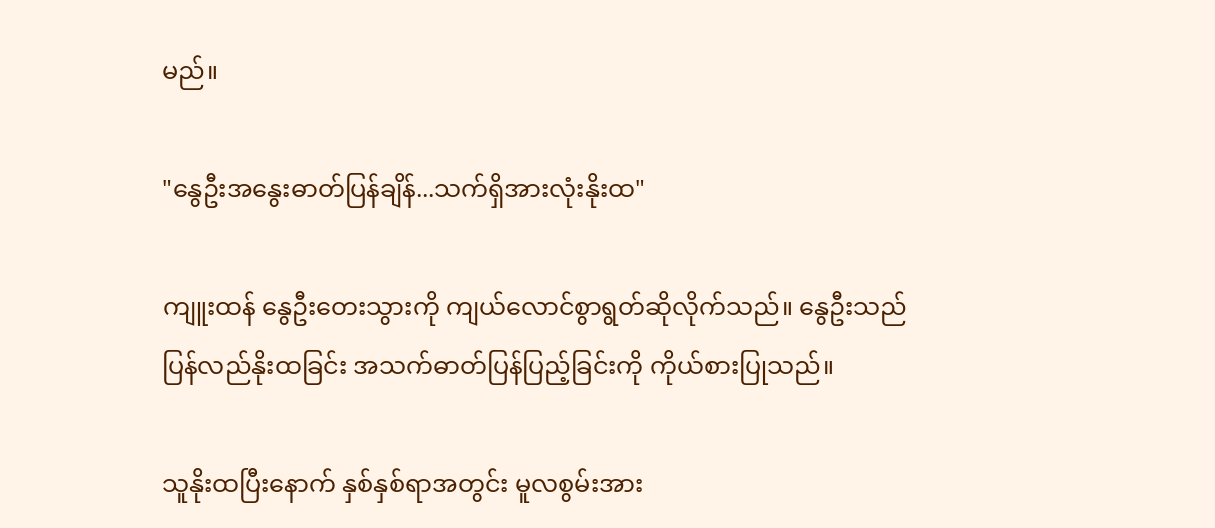မည်။

"နွေဦးအနွေးဓာတ်ပြန်ချိန်...သက်ရှိအားလုံးနိုးထ"

ကျူးထန် နွေဦးတေးသွားကို ကျယ်လောင်စွာရွတ်ဆိုလိုက်သည်။ နွေဦးသည် ပြန်လည်နိုးထခြင်း အသက်ဓာတ်ပြန်ပြည့်ခြင်းကို ကိုယ်စားပြုသည်။

သူနိုးထပြီးနောက် နှစ်နှစ်ရာအတွင်း မူလစွမ်းအား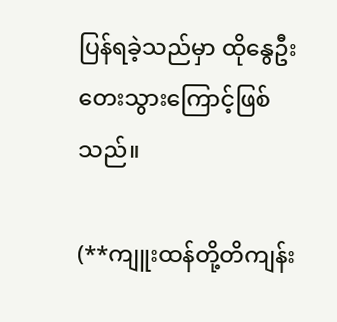ပြန်ရခဲ့သည်မှာ ထိုနွေဦးတေးသွားကြောင့်ဖြစ်သည်။

(**ကျူးထန်တို့တိကျန်း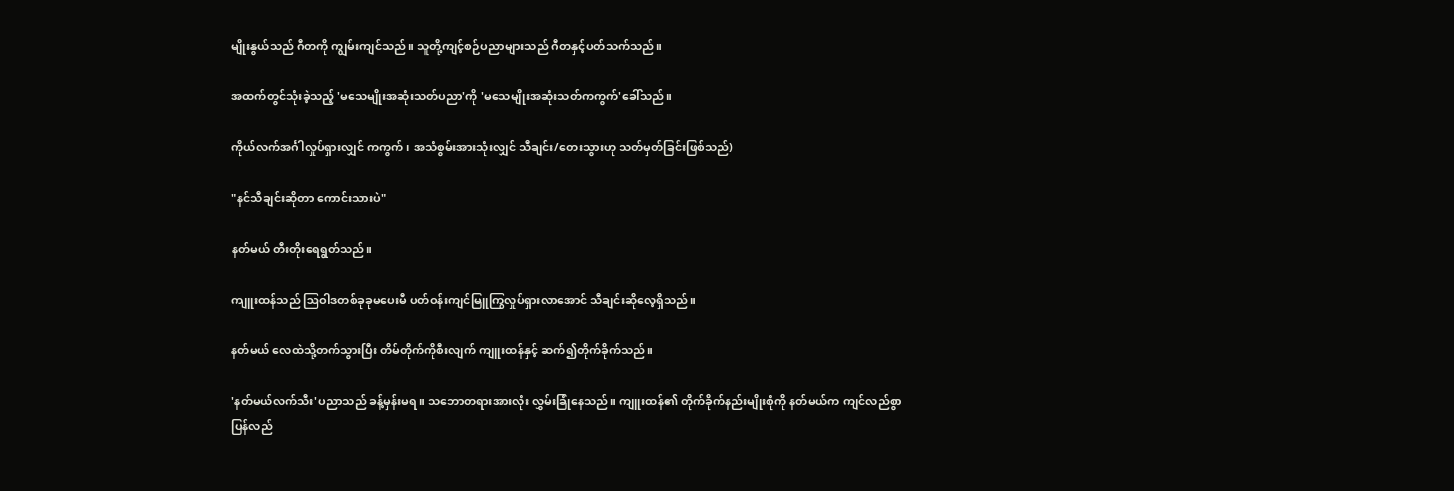မျိုးနွယ်သည် ဂီတကို ကျွမ်းကျင်သည်။ သူတို့ကျင့်စဉ်ပညာများသည် ဂီတနှင့်ပတ်သက်သည်။

အထက်တွင်သုံးခဲ့သည့် 'မသေမျိုးအဆုံးသတ်ပညာ'ကို 'မသေမျိုးအဆုံးသတ်ကကွက်'ခေါ်သည်။

ကိုယ်လက်အင်္ဂါလှုပ်ရှားလျှင် ကကွက်၊ အသံစွမ်းအားသုံးလျှင် သီချင်း/တေးသွားဟု သတ်မှတ်ခြင်းဖြစ်သည်)

"နင်သီချင်းဆိုတာ ကောင်းသားပဲ"

နတ်မယ် တီးတိုးရေရွတ်သည်။

ကျူးထန်သည် ဩဝါဒတစ်ခုခုမပေးမီ ပတ်ဝန်းကျင်မြူကြွလှုပ်ရှားလာ‌အောင် သီချင်းဆိုလေ့ရှိသည်။

နတ်မယ် လေထဲသို့တက်သွားပြီး တိမ်တိုက်ကိုစီးလျက် ကျူးထန်နှင့် ဆက်၍တိုက်ခိုက်သည်။

'နတ်မယ်လက်သီး'ပညာသည် ခန့်မှန်းမရ။ သဘောတရားအားလုံး လွှမ်းခြုံနေသည်။ ကျူးထန်၏ တိုက်ခိုက်နည်းမျိုးစုံကို နတ်မယ်က ကျင်လည်စွာ ပြန်လည်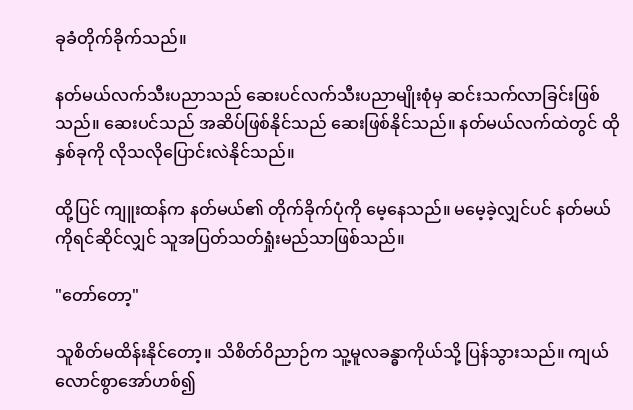ခုခံတိုက်ခိုက်သည်။

နတ်မယ်လက်သီးပညာသည် ဆေးပင်လက်သီးပညာမျိုးစုံမှ ဆင်းသက်လာခြင်းဖြစ်သည်။ ဆေးပင်သည် အဆိပ်ဖြစ်နိုင်သည် ဆေးဖြစ်နိုင်သည်။ နတ်မယ်လက်ထဲတွင် ထိုနှစ်ခုကို လိုသလိုပြောင်းလဲနိုင်သည်။

ထို့ပြင် ကျူးထန်က နတ်မယ်၏ တိုက်ခိုက်ပုံကို မေ့နေသည်။ မမေ့ခဲ့လျှင်ပင် နတ်မယ်ကိုရင်ဆိုင်လျှင် သူအပြတ်သတ်ရှုံးမည်သာဖြစ်သည်။

"တော်တော့"

သူစိတ်မထိန်းနိုင်တော့။ သိစိတ်ဝိညာဉ်က သူ့မူလခန္ဓာကိုယ်သို့ ပြန်သွားသည်။ ကျယ်လောင်စွာအော်ဟစ်၍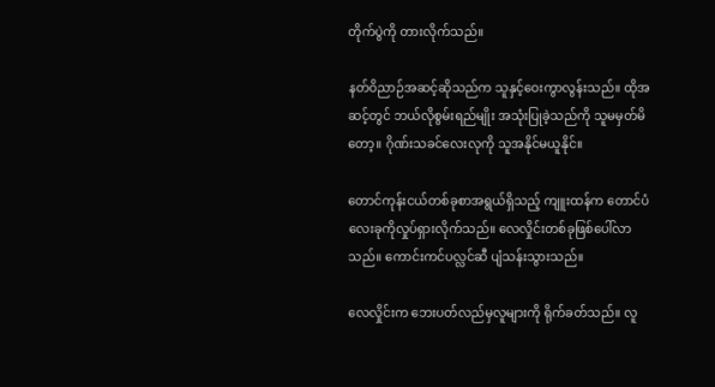တိုက်ပွဲကို တားလိုက်သည်။

နတ်ဝိညာဉ်အဆင့်ဆိုသည်က သူနှင့်ဝေးကွာလွန်းသည်။ ထိုအဆင့်တွင် ဘယ်လိုစွမ်းရည်မျိုး အသုံးပြုခဲ့သည်ကို သူမမှတ်မိတော့။ ဂိုဏ်းသခင်လေးလုကို သူအနိုင်မယူနိုင်။

တောင်ကုန်းငယ်တစ်ခုစာအရွယ်ရှိသည့် ကျူးထန်က တောင်ပံလေးခုကိုလှုပ်ရှားလိုက်သည်။ လေလှိုင်းတစ်ခုဖြစ်ပေါ်လာသည်။ ကောင်းကင်ပလ္လင်ဆီ ပျံသန်းသွားသည်။

လေလှိုင်းက ဘေးပတ်လည်မှလူများကို ရိုက်ခတ်သည်။ လူ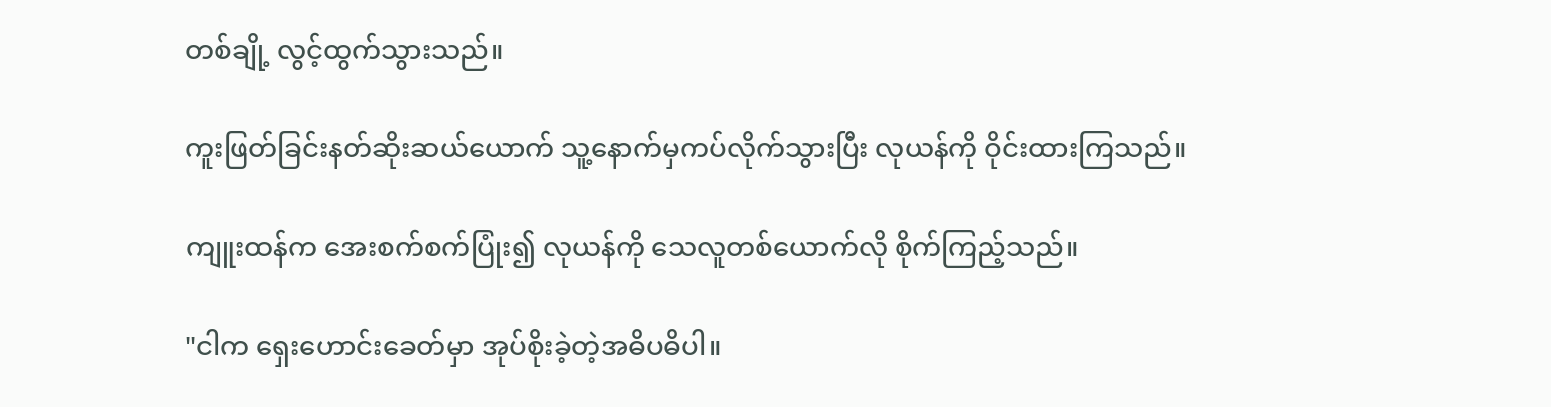တစ်ချို့ လွင့်ထွက်သွားသည်။

ကူးဖြတ်ခြင်းနတ်ဆိုးဆယ်ယောက် သူ့နောက်မှကပ်လိုက်သွားပြီး လုယန်ကို ဝိုင်းထားကြသည်။

ကျူးထန်က အေးစက်စက်ပြုံး၍ လုယန်ကို သေလူတစ်ယောက်လို စိုက်ကြည့်သည်။

"ငါက ရှေးဟောင်းခေတ်မှာ အုပ်စိုးခဲ့တဲ့အဓိပဓိပါ။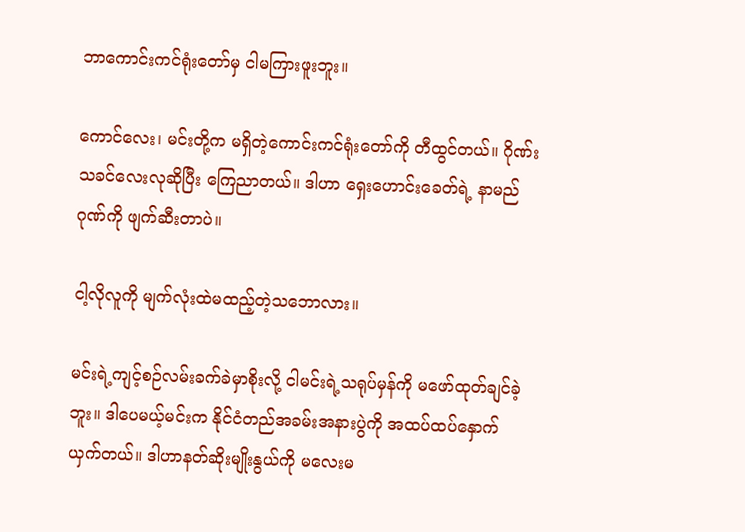ဘာကောင်းကင်ရုံးတော်မှ ငါမကြားဖူးဘူး။

ကောင်လေး၊ မင်းတို့က မရှိတဲ့ကောင်းကင်ရုံးတော်ကို တီထွင်တယ်။ ဂိုဏ်းသခင်လေးလုဆိုပြီး ကြေညာတယ်။ ဒါဟာ ရှေးဟောင်းခေတ်ရဲ့ နာမည်ဂုဏ်ကို ဖျက်ဆီးတာပဲ။

ငါ့လိုလူကို မျက်လုံးထဲမထည့်တဲ့သဘောလား။

မင်းရဲ့ကျင့်စဉ်လမ်းခက်ခဲမှာစိုးလို့ ငါမင်းရဲ့သရုပ်မှန်ကို မဖော်ထုတ်ချင်ခဲ့ဘူး။ ဒါပေမယ့်မင်းက နိုင်ငံတည်အခမ်းအနားပွဲကို အထပ်ထပ်နှောက်ယှက်တယ်။ ဒါဟာနတ်ဆိုးမျိုးနွယ်ကို မလေးမ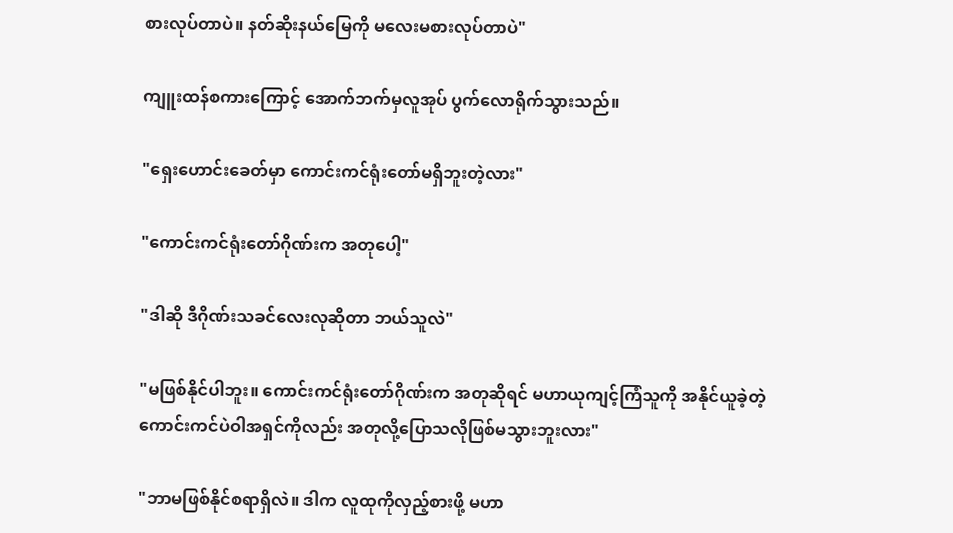စားလုပ်တာပဲ။ နတ်ဆိုးနယ်မြေကို မလေးမစားလုပ်တာပဲ"

ကျူးထန်စကားကြောင့် အောက်ဘက်မှလူအုပ် ပွက်လောရိုက်သွားသည်။

"ရှေးဟောင်းခေတ်မှာ ကောင်းကင်ရုံးတော်မရှိဘူးတဲ့လား"

"ကောင်းကင်ရုံးတော်ဂိုဏ်းက အတုပေါ့"

"ဒါဆို ဒီဂိုဏ်းသခင်လေးလုဆိုတာ ဘယ်သူလဲ"

"မဖြစ်နိုင်ပါဘူး။ ကောင်းကင်ရုံးတော်ဂိုဏ်းက အတုဆိုရင် မဟာယုကျင့်ကြံသူကို အနိုင်ယူခဲ့တဲ့ ကောင်းကင်ပဲဝါအရှင်ကိုလည်း အတုလို့ပြောသလိုဖြစ်မသွားဘူးလား"

"ဘာမဖြစ်နိုင်စရာရှိလဲ။ ဒါက လူထုကိုလှည့်စားဖို့ မဟာ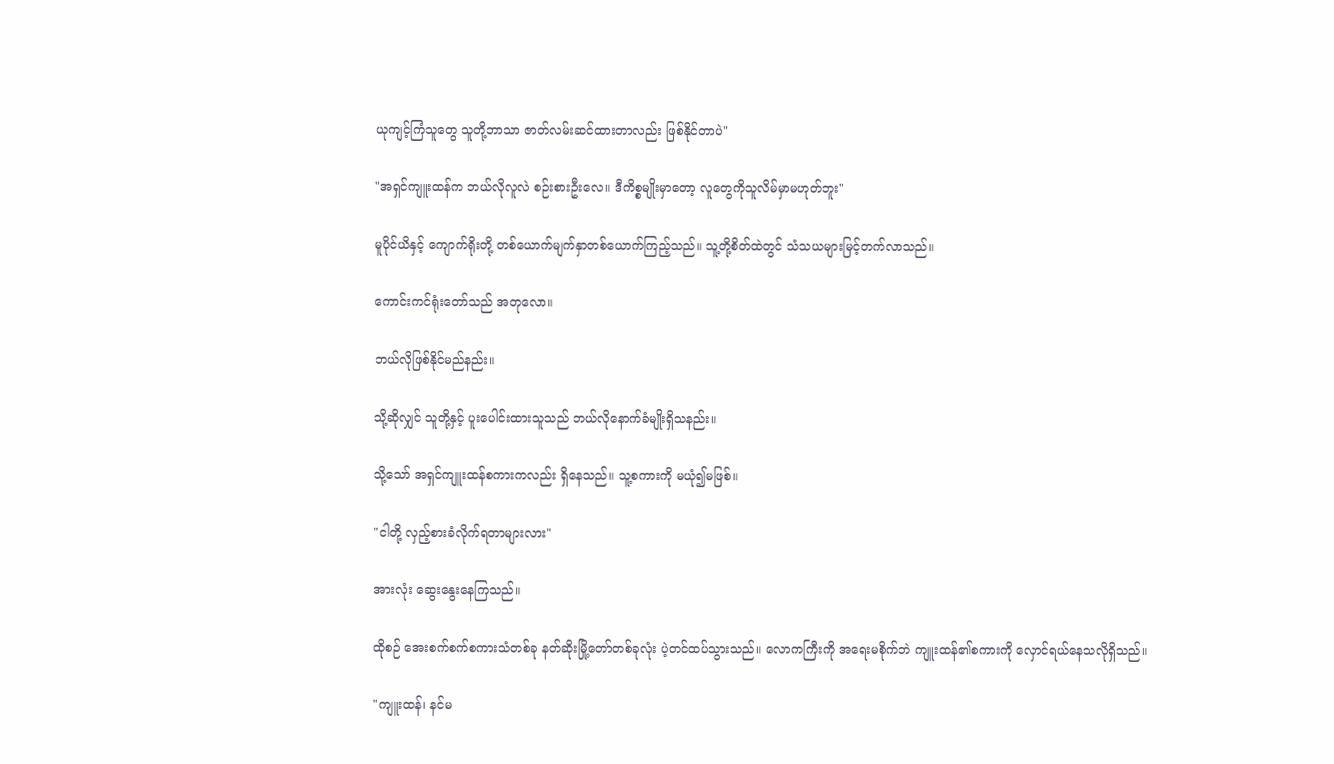ယုကျင့်ကြံသူတွေ သူတို့ဘာသာ ဇာတ်လမ်းဆင်ထားတာလည်း ဖြစ်နိုင်တာပဲ"

"အရှင်ကျူးထန်က ဘယ်လိုလူလဲ စဉ်းစားဦးလေ။ ဒီကိစ္စမျိုးမှာတော့ လူတွေကိုသူလိမ်မှာမဟုတ်ဘူး"

မူပိုင်ယိနှင့် ကျောက်ရိုးတို့ တစ်ယောက်မျက်နှာတစ်ယောက်ကြည့်သည်။ သူ့တို့စိတ်ထဲတွင် သံသယများမြင့်တက်လာသည်။

ကောင်းကင်ရုံးတော်သည် အတုလော။

ဘယ်လိုဖြစ်နိုင်မည်နည်း။

သို့ဆိုလျှင် သူတို့နှင့် ပူးပေါင်းထားသူသည် ဘယ်လိုနောက်ခံမျိုးရှိသနည်း။

သို့သော် အရှင်ကျူးထန်စကားကလည်း ရှိနေသည်။ သူ့စကားကို မယုံ၍မဖြစ်။

"ငါတို့ လှည့်စားခံလိုက်ရတာများလား"

အားလုံး‌ ဆွေးနွေးနေကြသည်။

ထိုစဉ် အေးစက်စက်စကားသံတစ်ခု နတ်ဆိုးမြို့တော်တစ်ခုလုံး ပဲ့တင်ထပ်သွားသည်။ လောကကြီးကို အရေးမစိုက်ဘဲ ကျူးထန်၏စကားကို လှောင်ရယ်နေသလိုရှိသည်။

"ကျူးထန်၊ နင်မ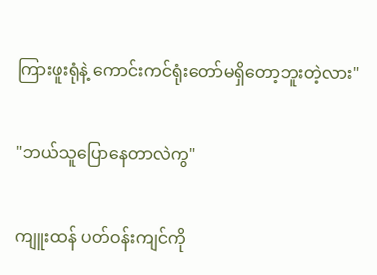ကြားဖူးရုံနဲ့ ကောင်းကင်ရုံးတော်မရှိတော့ဘူးတဲ့လား"

"ဘယ်သူပြောနေတာလဲကွ"

ကျူးထန် ပတ်ဝန်းကျင်ကို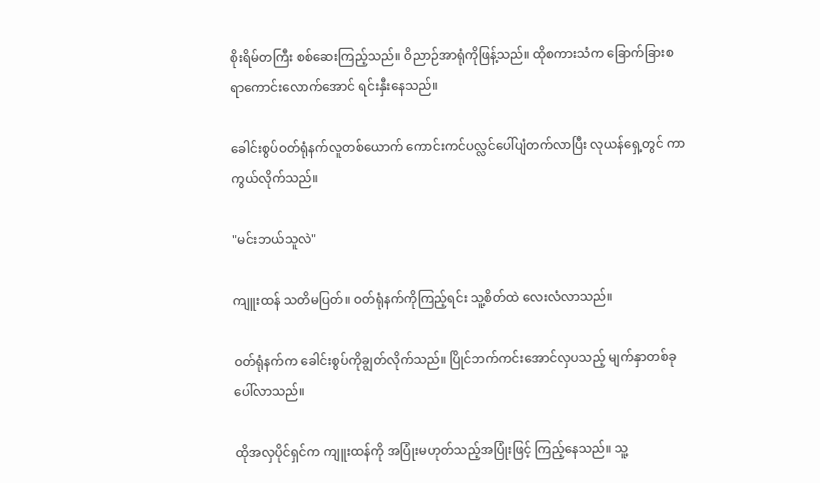စိုးရိမ်တကြီး စစ်ဆေးကြည့်သည်။ ဝိညာဉ်အာရုံကိုဖြန့်သည်။ ထိုစကားသံက ခြောက်ခြားစရာ‌ကောင်းလောက်အောင် ရင်းနှီးနေသည်။

ခေါင်းစွပ်ဝတ်ရုံနက်လူတစ်ယောက် ကောင်းကင်ပလ္လင်ပေါ်ပျံတက်လာပြီး လုယန်ရှေ့တွင် ကာကွယ်လိုက်သည်။

"မင်းဘယ်သူလဲ"

ကျူးထန် သတိမပြတ်။ ဝတ်ရုံနက်ကိုကြည့်ရင်း သူ့စိတ်ထဲ လေးလံလာသည်။

ဝတ်ရုံနက်က ခေါင်းစွပ်ကိုချွတ်လိုက်သည်။ ပြိုင်ဘက်ကင်းအောင်လှပသည့် မျက်နှာတစ်ခုပေါ်လာသည်။

ထိုအလှပိုင်ရှင်က ကျူးထန်ကို အပြုံးမဟုတ်သည့်အပြုံးဖြင့် ကြည့်နေသည်။ သူ့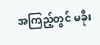အကြည့်တွင် မခိုး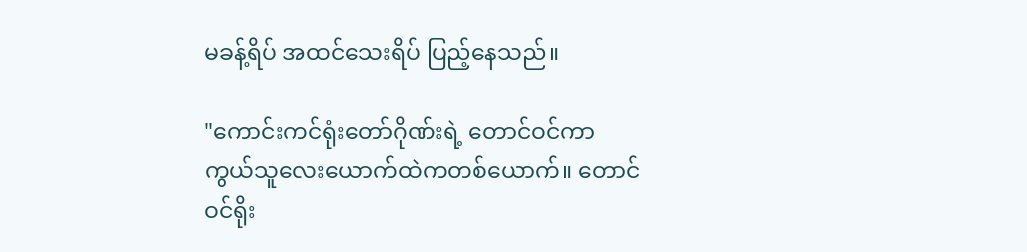မခန့်ရိပ် အထင်သေးရိပ် ပြည့်နေသည်။

"ကောင်းကင်ရုံးတော်ဂိုဏ်းရဲ့ တောင်ဝင်ကာကွယ်သူလေးယောက်ထဲကတစ်ယောက်။ တောင်ဝင်ရိုး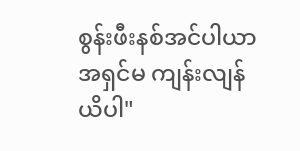စွန်းဖီးနစ်အင်ပါယာအရှင်မ ကျန်းလျန်ယိပါ"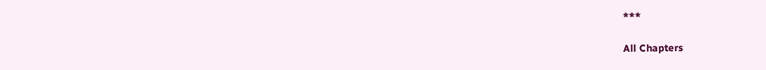***

All Chapters